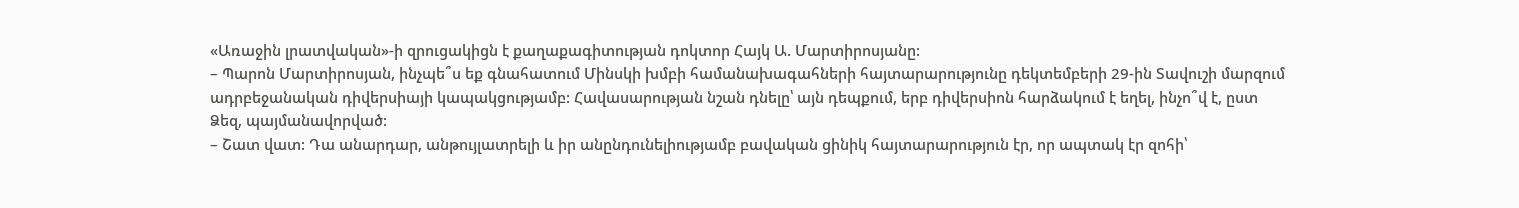«Առաջին լրատվական»-ի զրուցակիցն է քաղաքագիտության դոկտոր Հայկ Ա. Մարտիրոսյանը:
– Պարոն Մարտիրոսյան, ինչպե՞ս եք գնահատում Մինսկի խմբի համանախագահների հայտարարությունը դեկտեմբերի 29-ին Տավուշի մարզում ադրբեջանական դիվերսիայի կապակցությամբ: Հավասարության նշան դնելը՝ այն դեպքում, երբ դիվերսիոն հարձակում է եղել, ինչո՞վ է, ըստ Ձեզ, պայմանավորված:
– Շատ վատ: Դա անարդար, անթույլատրելի և իր անընդունելիությամբ բավական ցինիկ հայտարարություն էր, որ ապտակ էր զոհի՝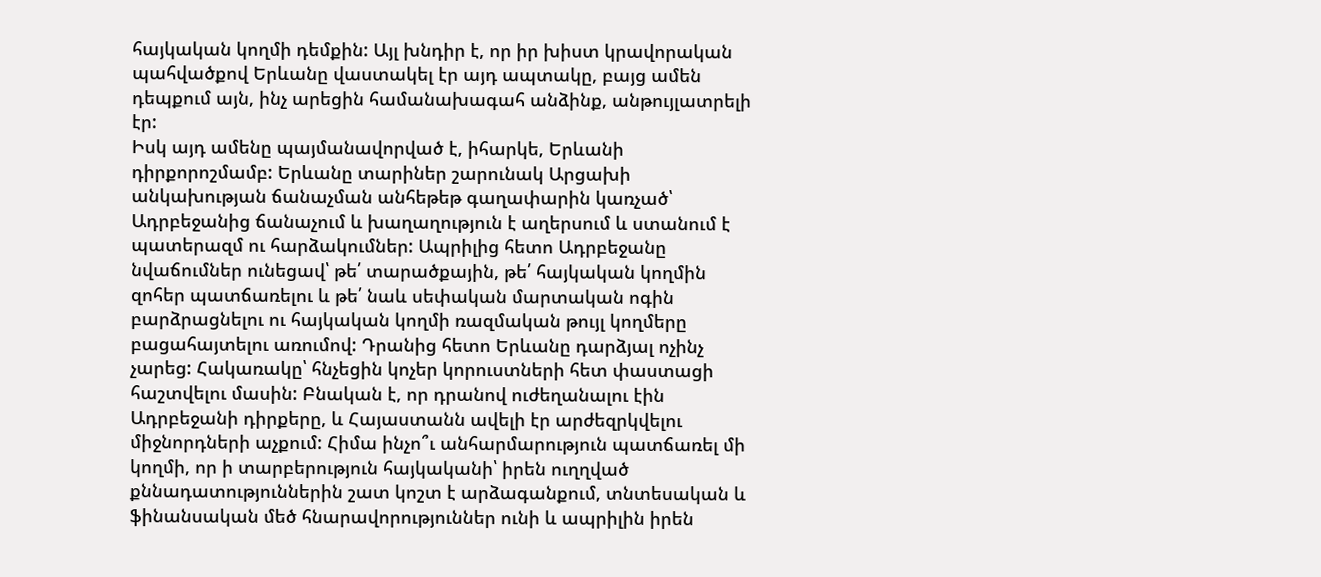հայկական կողմի դեմքին: Այլ խնդիր է, որ իր խիստ կրավորական պահվածքով Երևանը վաստակել էր այդ ապտակը, բայց ամեն դեպքում այն, ինչ արեցին համանախագահ անձինք, անթույլատրելի էր:
Իսկ այդ ամենը պայմանավորված է, իհարկե, Երևանի դիրքորոշմամբ: Երևանը տարիներ շարունակ Արցախի անկախության ճանաչման անհեթեթ գաղափարին կառչած՝ Ադրբեջանից ճանաչում և խաղաղություն է աղերսում և ստանում է պատերազմ ու հարձակումներ: Ապրիլից հետո Ադրբեջանը նվաճումներ ունեցավ՝ թե՛ տարածքային, թե՛ հայկական կողմին զոհեր պատճառելու և թե՛ նաև սեփական մարտական ոգին բարձրացնելու ու հայկական կողմի ռազմական թույլ կողմերը բացահայտելու առումով: Դրանից հետո Երևանը դարձյալ ոչինչ չարեց: Հակառակը՝ հնչեցին կոչեր կորուստների հետ փաստացի հաշտվելու մասին: Բնական է, որ դրանով ուժեղանալու էին Ադրբեջանի դիրքերը, և Հայաստանն ավելի էր արժեզրկվելու միջնորդների աչքում: Հիմա ինչո՞ւ անհարմարություն պատճառել մի կողմի, որ ի տարբերություն հայկականի՝ իրեն ուղղված քննադատություններին շատ կոշտ է արձագանքում, տնտեսական և ֆինանսական մեծ հնարավորություններ ունի և ապրիլին իրեն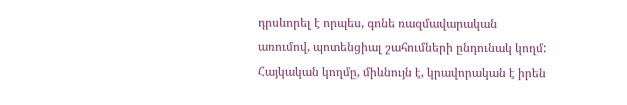դրսևորել է որպես, գոնե ռազմավարական առումով, պոտենցիալ շահումների ընդունակ կողմ: Հայկական կողմը, միևնույն է, կրավորական է իրեն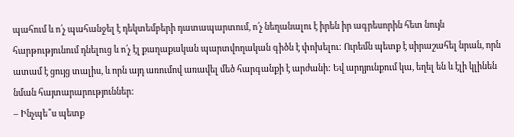պահում և ո՛չ պահանջել է դեկտեմբերի դատապարտում, ո՛չ նեղանալու է իրեն իր ագրեսորին հետ նույն հարթությունում դնելուց և ո՛չ էլ քաղաքական պարտվողական գիծն է փոխելու: Ուրեմն պետք է սիրաշահել նրան, որն ատամ է ցույց տալիս, և որն այդ առումով առավել մեծ հարգանքի է արժանի: Եվ արդյունքում կա, եղել են և էլի կլինեն նման հայտարարություններ:
– Ինչպե՞ս պետք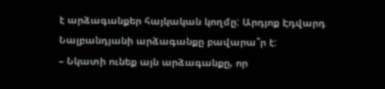է արձագանքեր հայկական կողմը: Արդյոք Էդվարդ Նալբանդյանի արձագանքը բավարա՞ր է:
– Նկատի ունեք այն արձագանքը, որ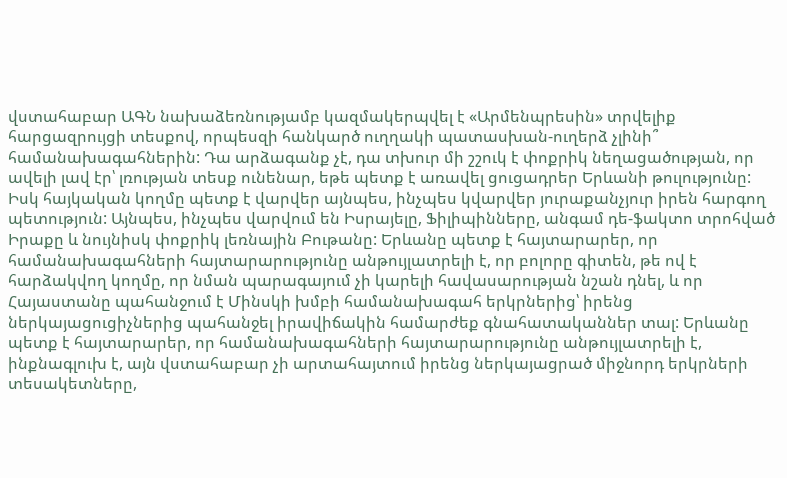վստահաբար ԱԳՆ նախաձեռնությամբ կազմակերպվել է «Արմենպրեսին» տրվելիք հարցազրույցի տեսքով, որպեսզի հանկարծ ուղղակի պատասխան-ուղերձ չլինի՞ համանախագահներին: Դա արձագանք չէ, դա տխուր մի շշուկ է փոքրիկ նեղացածության, որ ավելի լավ էր՝ լռության տեսք ունենար, եթե պետք է առավել ցուցադրեր Երևանի թուլությունը: Իսկ հայկական կողմը պետք է վարվեր այնպես, ինչպես կվարվեր յուրաքանչյուր իրեն հարգող պետություն: Այնպես, ինչպես վարվում են Իսրայելը, Ֆիլիպինները, անգամ դե-ֆակտո տրոհված Իրաքը և նույնիսկ փոքրիկ լեռնային Բութանը: Երևանը պետք է հայտարարեր, որ համանախագահների հայտարարությունը անթույլատրելի է, որ բոլորը գիտեն, թե ով է հարձակվող կողմը, որ նման պարագայում չի կարելի հավասարության նշան դնել, և որ Հայաստանը պահանջում է Մինսկի խմբի համանախագահ երկրներից՝ իրենց ներկայացուցիչներից պահանջել իրավիճակին համարժեք գնահատականներ տալ: Երևանը պետք է հայտարարեր, որ համանախագահների հայտարարությունը անթույլատրելի է, ինքնագլուխ է, այն վստահաբար չի արտահայտում իրենց ներկայացրած միջնորդ երկրների տեսակետները,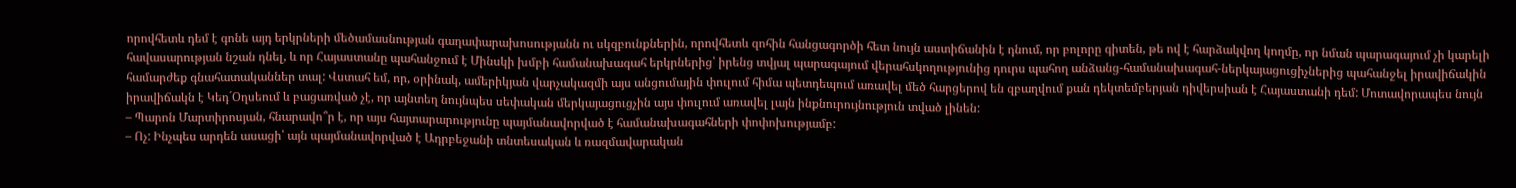որովհետև դեմ է գոնե այդ երկրների մեծամասնության գաղափարախոսությանն ու սկզբունքներին, որովհետև զոհին հանցագործի հետ նույն աստիճանին է դնում, որ բոլորը գիտեն, թե ով է հարձակվող կողմը, որ նման պարագայում չի կարելի հավասարության նշան դնել, և որ Հայաստանը պահանջում է Մինսկի խմբի համանախագահ երկրներից՝ իրենց տվյալ պարագայում վերահսկողությունից դուրս պահող անձանց-համանախագահ-ներկայացուցիչներից պահանջել իրավիճակին համարժեք գնահատականներ տալ: Վստահ եմ, որ, օրինակ, ամերիկյան վարչակազմի այս անցումային փուլում հիմա պետդեպում առավել մեծ հարցերով են զբաղվում քան դեկտեմբերյան դիվերսիան է Հայաստանի դեմ: Մոտավորապես նույն իրավիճակն է Կեդ´Օղսեում և բացառված չէ, որ այնտեղ նույնպես սեփական մերկայացուցչին այս փուլում առավել լայն ինքնուրույնություն տված լինեն:
– Պարոն Մարտիրոսյան, հնարավո՞ր է, որ այս հայտարարությունը պայմանավորված է համանախագահների փոփոխությամբ:
– Ոչ: Ինչպես արդեն ասացի՝ այն պայմանավորված է Ադրբեջանի տնտեսական և ռազմավարական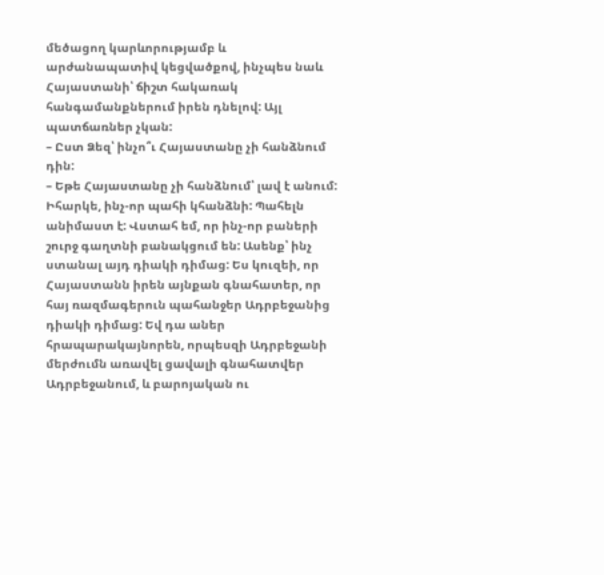մեծացող կարևորությամբ և արժանապատիվ կեցվածքով, ինչպես նաև Հայաստանի՝ ճիշտ հակառակ հանգամանքներում իրեն դնելով: Այլ պատճառներ չկան:
– Ըստ Ձեզ՝ ինչո՞ւ Հայաստանը չի հանձնում դին:
– Եթե Հայաստանը չի հանձնում՝ լավ է անում: Իհարկե, ինչ-որ պահի կհանձնի: Պահելն անիմաստ է: Վստահ եմ, որ ինչ-որ բաների շուրջ գաղտնի բանակցում են: Ասենք՝ ինչ ստանալ այդ դիակի դիմաց: Ես կուզեի, որ Հայաստանն իրեն այնքան գնահատեր, որ հայ ռազմագերուն պահանջեր Ադրբեջանից դիակի դիմաց: Եվ դա աներ հրապարակայնորեն, որպեսզի Ադրբեջանի մերժումն առավել ցավալի գնահատվեր Ադրբեջանում, և բարոյական ու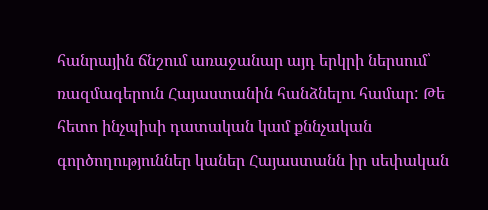հանրային ճնշում առաջանար այդ երկրի ներսում՝ ռազմագերուն Հայաստանին հանձնելու համար: Թե հետո ինչպիսի դատական կամ քննչական գործողություններ կաներ Հայաստանն իր սեփական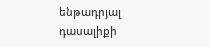ենթադրյալ դասալիքի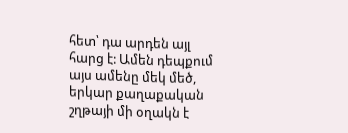հետ՝ դա արդեն այլ հարց է: Ամեն դեպքում այս ամենը մեկ մեծ, երկար քաղաքական շղթայի մի օղակն է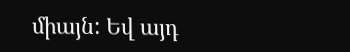միայն: Եվ այդ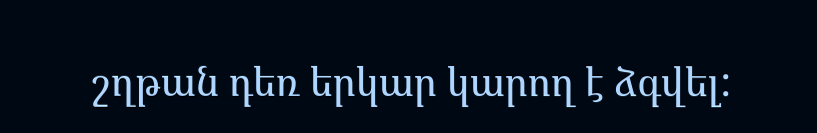շղթան դեռ երկար կարող է ձգվել: